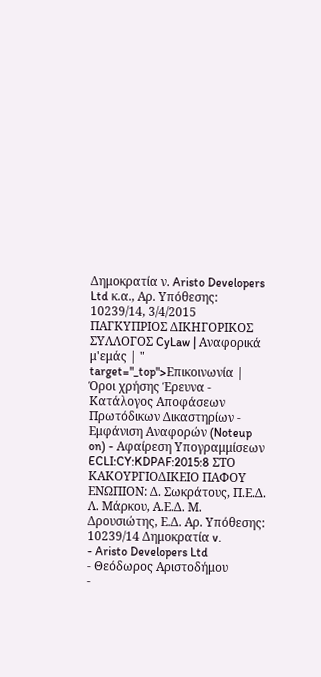Δημοκρατία ν. Aristo Developers Ltd κ.α., Αρ. Υπόθεσης: 10239/14, 3/4/2015 ΠΑΓΚΥΠΡΙΟΣ ΔΙΚΗΓΟΡΙΚΟΣ ΣΥΛΛΟΓΟΣ CyLaw | Αναφορικά μ'εμάς | " target="_top">Επικοινωνία | Όροι χρήσης Έρευνα - Κατάλογος Αποφάσεων Πρωτόδικων Δικαστηρίων - Εμφάνιση Αναφορών (Noteup on) - Αφαίρεση Υπογραμμίσεων ECLI:CY:KDPAF:2015:8 ΣΤΟ ΚΑΚΟΥΡΓΙΟΔΙΚΕΙΟ ΠΑΦΟΥ ΕΝΩΠΙΟΝ: Δ. Σωκράτους, Π.Ε.Δ. Λ. Μάρκου, Α.Ε.Δ. Μ. Δρουσιώτης, Ε.Δ. Αρ. Υπόθεσης: 10239/14 Δημοκρατία v.
- Aristo Developers Ltd
- Θεόδωρος Αριστοδήμου
-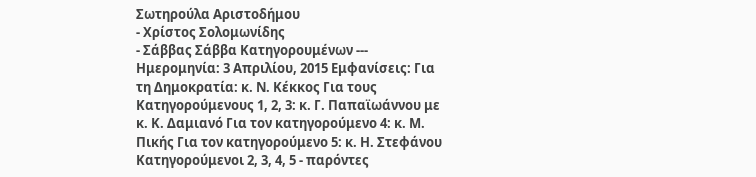Σωτηρούλα Αριστοδήμου
- Χρίστος Σολομωνίδης
- Σάββας Σάββα Κατηγορουμένων --- Ημερομηνία: 3 Απριλίου, 2015 Εμφανίσεις: Για τη Δημοκρατία: κ. Ν. Κέκκος Για τους Κατηγορούμενους 1, 2, 3: κ. Γ. Παπαϊωάννου με κ. Κ. Δαμιανό Για τον κατηγορούμενο 4: κ. Μ. Πικής Για τον κατηγορούμενο 5: κ. Η. Στεφάνου Κατηγορούμενοι 2, 3, 4, 5 - παρόντες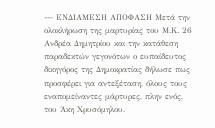--- ΕΝΔΙΑΜΕΣΗ ΑΠΟΦΑΣΗ Μετά την ολοκλήρωση της μαρτυρίας του Μ.Κ. 26 Ανδρέα Δημητρίου και την κατάθεση παραδεκτών γεγονότων ο ευπαίδευτος δικηγόρος της Δημοκρατίας δήλωσε πως προσφέρει για αντεξέταση, όλους τους εναπομείναντες μάρτυρες, πλην ενός, του Άκη Χρυσόμηλου.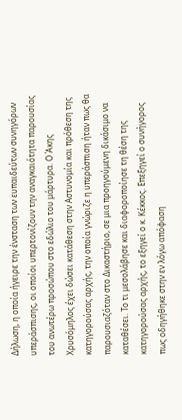Δήλωση, η οποία ήγειρε την ένσταση των ευπαιδεύτων συνηγόρων υπεράσπισης, οι οποίοι υπερτονίζουν την αναγκαιότητα παρουσίας του ανωτέρω προσώπου στο εδώλιο του μάρτυρα. Ο Άκης Χρυσόμηλος έχει δώσει κατάθεση στην Αστυνομία και πρόθεση της κατηγορούσας αρχής, την οποία γνώριζε η υπεράσπιση ήταν πως θα παρουσιαζόταν στο Δικαστήριο, σε μια προηγούμενη δικάσιμο να καταθέσει. Το τι μεσολάβησε και διαφοροποίησε τη θέση της κατηγορούσας αρχής, το εξηγεί ο κ. Κέκκος. Επεξηγεί ο συνήγορος πως οδηγήθηκε στην εν λόγω απόφαση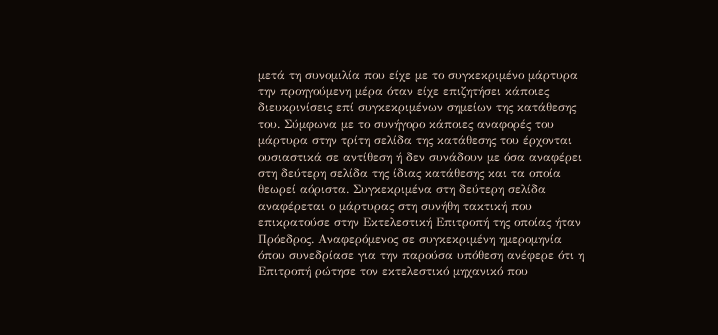μετά τη συνομιλία που είχε με το συγκεκριμένο μάρτυρα την προηγούμενη μέρα όταν είχε επιζητήσει κάποιες διευκρινίσεις επί συγκεκριμένων σημείων της κατάθεσης του. Σύμφωνα με το συνήγορο κάποιες αναφορές του μάρτυρα στην τρίτη σελίδα της κατάθεσης του έρχονται ουσιαστικά σε αντίθεση ή δεν συνάδουν με όσα αναφέρει στη δεύτερη σελίδα της ίδιας κατάθεσης και τα οποία θεωρεί αόριστα. Συγκεκριμένα στη δεύτερη σελίδα αναφέρεται ο μάρτυρας στη συνήθη τακτική που επικρατούσε στην Εκτελεστική Επιτροπή της οποίας ήταν Πρόεδρος. Αναφερόμενος σε συγκεκριμένη ημερομηνία όπου συνεδρίασε για την παρούσα υπόθεση ανέφερε ότι η Επιτροπή ρώτησε τον εκτελεστικό μηχανικό που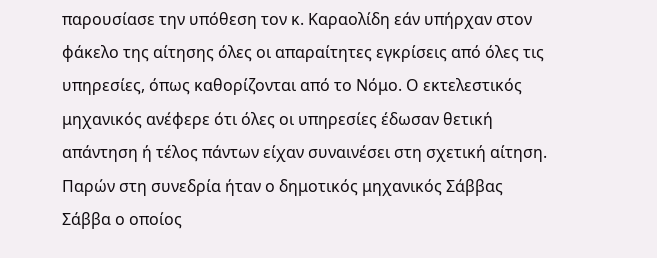παρουσίασε την υπόθεση τον κ. Καραολίδη εάν υπήρχαν στον φάκελο της αίτησης όλες οι απαραίτητες εγκρίσεις από όλες τις υπηρεσίες, όπως καθορίζονται από το Νόμο. Ο εκτελεστικός μηχανικός ανέφερε ότι όλες οι υπηρεσίες έδωσαν θετική απάντηση ή τέλος πάντων είχαν συναινέσει στη σχετική αίτηση. Παρών στη συνεδρία ήταν ο δημοτικός μηχανικός Σάββας Σάββα ο οποίος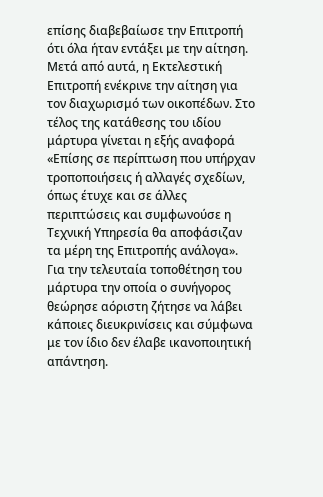επίσης διαβεβαίωσε την Επιτροπή ότι όλα ήταν εντάξει με την αίτηση. Μετά από αυτά, η Εκτελεστική Επιτροπή ενέκρινε την αίτηση για τον διαχωρισμό των οικοπέδων. Στο τέλος της κατάθεσης του ιδίου μάρτυρα γίνεται η εξής αναφορά «Επίσης σε περίπτωση που υπήρχαν τροποποιήσεις ή αλλαγές σχεδίων, όπως έτυχε και σε άλλες περιπτώσεις και συμφωνούσε η Τεχνική Υπηρεσία θα αποφάσιζαν τα μέρη της Επιτροπής ανάλογα». Για την τελευταία τοποθέτηση του μάρτυρα την οποία ο συνήγορος θεώρησε αόριστη ζήτησε να λάβει κάποιες διευκρινίσεις και σύμφωνα με τον ίδιο δεν έλαβε ικανοποιητική απάντηση.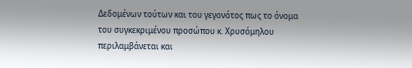Δεδομένων τούτων και του γεγονότος πως το όνομα του συγκεκριμένου προσώπου κ. Χρυσόμηλου περιλαμβάνεται και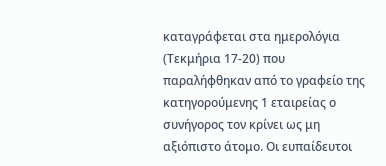καταγράφεται στα ημερολόγια (Τεκμήρια 17-20) που παραλήφθηκαν από το γραφείο της κατηγορούμενης 1 εταιρείας ο συνήγορος τον κρίνει ως μη αξιόπιστο άτομο. Οι ευπαίδευτοι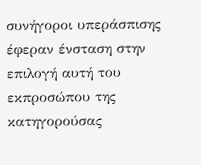συνήγοροι υπεράσπισης έφεραν ένσταση στην επιλογή αυτή του εκπροσώπου της κατηγορούσας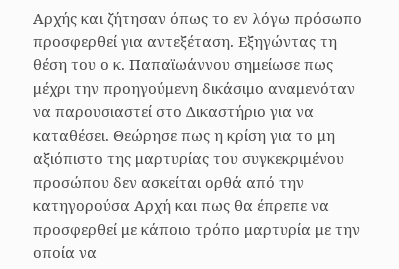Αρχής και ζήτησαν όπως το εν λόγω πρόσωπο προσφερθεί για αντεξέταση. Εξηγώντας τη θέση του ο κ. Παπαϊωάννου σημείωσε πως μέχρι την προηγούμενη δικάσιμο αναμενόταν να παρουσιαστεί στο Δικαστήριο για να καταθέσει. Θεώρησε πως η κρίση για το μη αξιόπιστο της μαρτυρίας του συγκεκριμένου προσώπου δεν ασκείται ορθά από την κατηγορούσα Αρχή και πως θα έπρεπε να προσφερθεί με κάποιο τρόπο μαρτυρία με την οποία να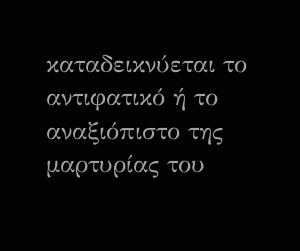καταδεικνύεται το αντιφατικό ή το αναξιόπιστο της μαρτυρίας του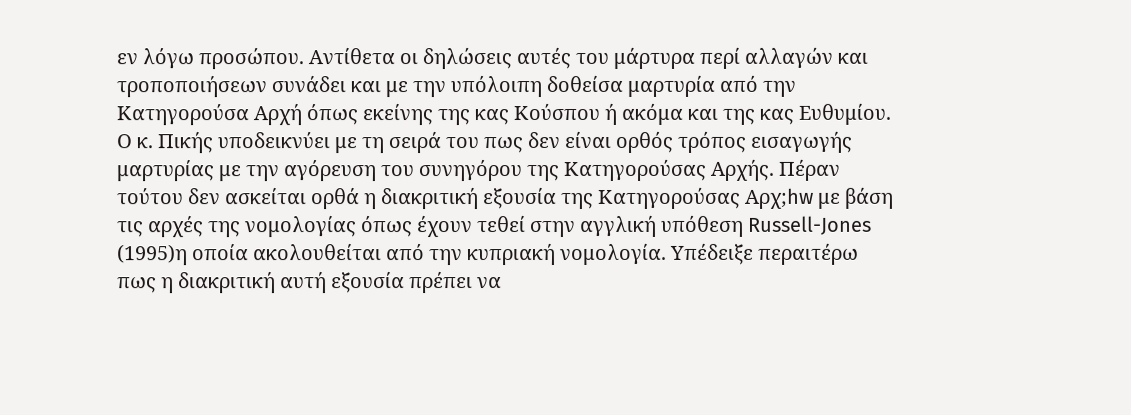εν λόγω προσώπου. Αντίθετα οι δηλώσεις αυτές του μάρτυρα περί αλλαγών και τροποποιήσεων συνάδει και με την υπόλοιπη δοθείσα μαρτυρία από την Κατηγορούσα Αρχή όπως εκείνης της κας Κούσπου ή ακόμα και της κας Ευθυμίου. Ο κ. Πικής υποδεικνύει με τη σειρά του πως δεν είναι ορθός τρόπος εισαγωγής μαρτυρίας με την αγόρευση του συνηγόρου της Κατηγορούσας Αρχής. Πέραν τούτου δεν ασκείται ορθά η διακριτική εξουσία της Κατηγορούσας Αρχ;hw με βάση τις αρχές της νομολογίας όπως έχουν τεθεί στην αγγλική υπόθεση Russell-Jones
(1995)η οποία ακολουθείται από την κυπριακή νομολογία. Υπέδειξε περαιτέρω πως η διακριτική αυτή εξουσία πρέπει να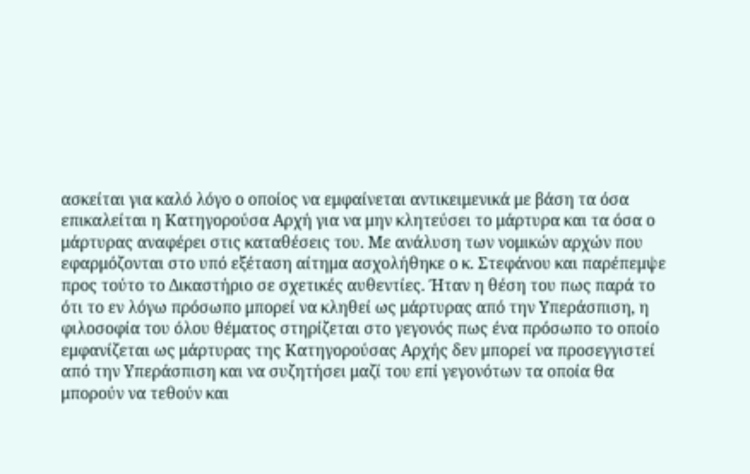ασκείται για καλό λόγο ο οποίος να εμφαίνεται αντικειμενικά με βάση τα όσα επικαλείται η Κατηγορούσα Αρχή για να μην κλητεύσει το μάρτυρα και τα όσα ο μάρτυρας αναφέρει στις καταθέσεις του. Με ανάλυση των νομικών αρχών που εφαρμόζονται στο υπό εξέταση αίτημα ασχολήθηκε ο κ. Στεφάνου και παρέπεμψε προς τούτο το Δικαστήριο σε σχετικές αυθεντίες. Ήταν η θέση του πως παρά το ότι το εν λόγω πρόσωπο μπορεί να κληθεί ως μάρτυρας από την Υπεράσπιση, η φιλοσοφία του όλου θέματος στηρίζεται στο γεγονός πως ένα πρόσωπο το οποίο εμφανίζεται ως μάρτυρας της Κατηγορούσας Αρχής δεν μπορεί να προσεγγιστεί από την Υπεράσπιση και να συζητήσει μαζί του επί γεγονότων τα οποία θα μπορούν να τεθούν και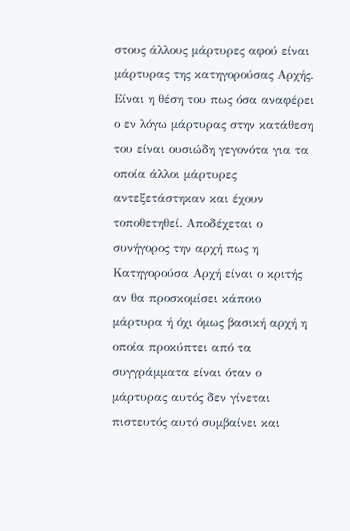στους άλλους μάρτυρες αφού είναι μάρτυρας της κατηγορούσας Αρχής. Είναι η θέση του πως όσα αναφέρει ο εν λόγω μάρτυρας στην κατάθεση του είναι ουσιώδη γεγονότα για τα οποία άλλοι μάρτυρες αντεξετάστηκαν και έχουν τοποθετηθεί. Αποδέχεται ο συνήγορος την αρχή πως η Κατηγορούσα Αρχή είναι ο κριτής αν θα προσκομίσει κάποιο μάρτυρα ή όχι όμως βασική αρχή η οποία προκύπτει από τα συγγράμματα είναι όταν ο μάρτυρας αυτός δεν γίνεται πιστευτός αυτό συμβαίνει και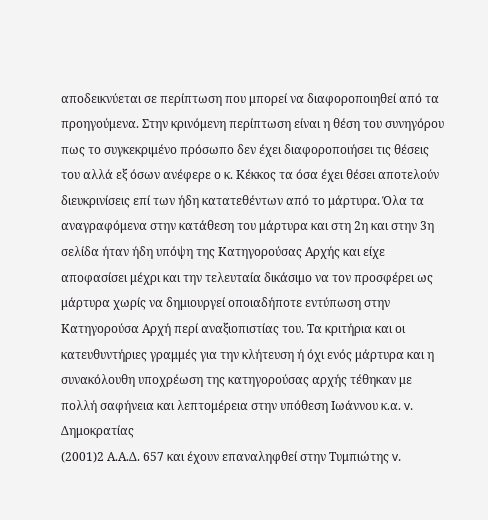αποδεικνύεται σε περίπτωση που μπορεί να διαφοροποιηθεί από τα προηγούμενα. Στην κρινόμενη περίπτωση είναι η θέση του συνηγόρου πως το συγκεκριμένο πρόσωπο δεν έχει διαφοροποιήσει τις θέσεις του αλλά εξ όσων ανέφερε ο κ. Κέκκος τα όσα έχει θέσει αποτελούν διευκρινίσεις επί των ήδη κατατεθέντων από το μάρτυρα. Όλα τα αναγραφόμενα στην κατάθεση του μάρτυρα και στη 2η και στην 3η σελίδα ήταν ήδη υπόψη της Κατηγορούσας Αρχής και είχε αποφασίσει μέχρι και την τελευταία δικάσιμο να τον προσφέρει ως μάρτυρα χωρίς να δημιουργεί οποιαδήποτε εντύπωση στην Κατηγορούσα Αρχή περί αναξιοπιστίας του. Τα κριτήρια και οι κατευθυντήριες γραμμές για την κλήτευση ή όχι ενός μάρτυρα και η συνακόλουθη υποχρέωση της κατηγορούσας αρχής τέθηκαν με πολλή σαφήνεια και λεπτομέρεια στην υπόθεση Ιωάννου κ.α. v. Δημοκρατίας
(2001)2 Α.Α.Δ. 657 και έχουν επαναληφθεί στην Τυμπιώτης v.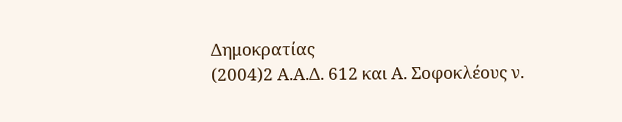Δημοκρατίας
(2004)2 Α.Α.Δ. 612 και Α. Σοφοκλέους ν.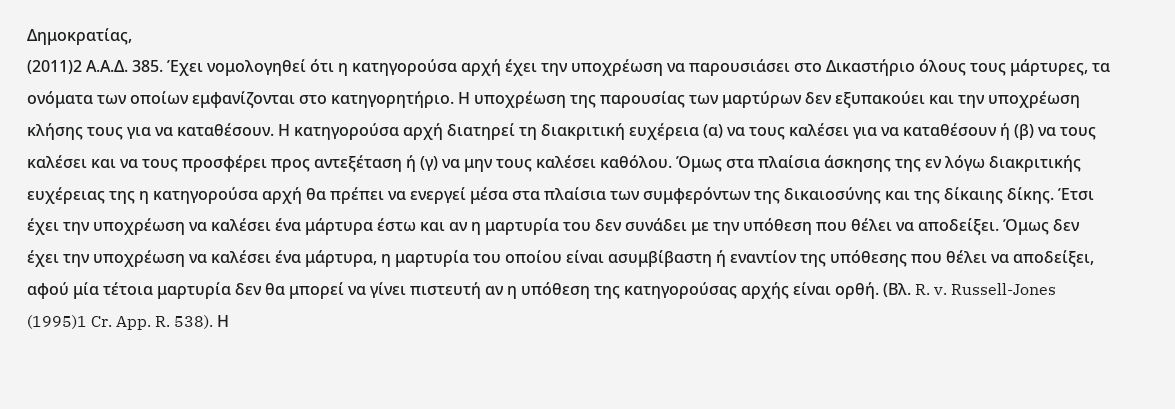Δημοκρατίας,
(2011)2 Α.Α.Δ. 385. Έχει νομολογηθεί ότι η κατηγορούσα αρχή έχει την υποχρέωση να παρουσιάσει στο Δικαστήριο όλους τους μάρτυρες, τα ονόματα των οποίων εμφανίζονται στο κατηγορητήριο. Η υποχρέωση της παρουσίας των μαρτύρων δεν εξυπακούει και την υποχρέωση κλήσης τους για να καταθέσουν. Η κατηγορούσα αρχή διατηρεί τη διακριτική ευχέρεια (α) να τους καλέσει για να καταθέσουν ή (β) να τους καλέσει και να τους προσφέρει προς αντεξέταση ή (γ) να μην τους καλέσει καθόλου. Όμως στα πλαίσια άσκησης της εν λόγω διακριτικής ευχέρειας της η κατηγορούσα αρχή θα πρέπει να ενεργεί μέσα στα πλαίσια των συμφερόντων της δικαιοσύνης και της δίκαιης δίκης. Έτσι έχει την υποχρέωση να καλέσει ένα μάρτυρα έστω και αν η μαρτυρία του δεν συνάδει με την υπόθεση που θέλει να αποδείξει. Όμως δεν έχει την υποχρέωση να καλέσει ένα μάρτυρα, η μαρτυρία του οποίου είναι ασυμβίβαστη ή εναντίον της υπόθεσης που θέλει να αποδείξει, αφού μία τέτοια μαρτυρία δεν θα μπορεί να γίνει πιστευτή αν η υπόθεση της κατηγορούσας αρχής είναι ορθή. (Βλ. R. v. Russell-Jones
(1995)1 Cr. App. R. 538). Η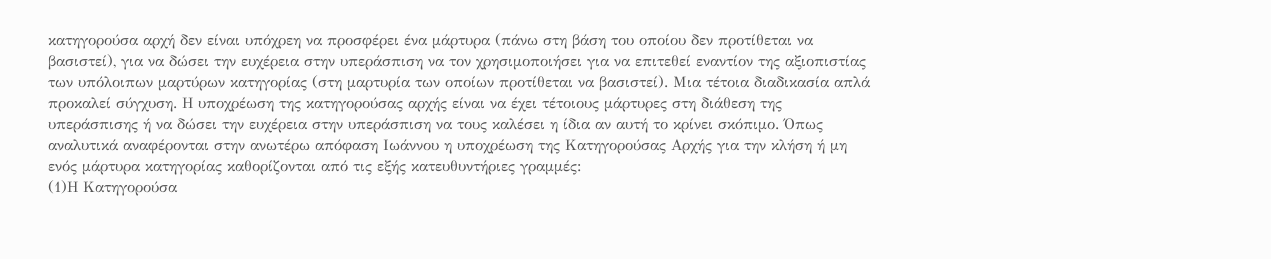κατηγορούσα αρχή δεν είναι υπόχρεη να προσφέρει ένα μάρτυρα (πάνω στη βάση του οποίου δεν προτίθεται να βασιστεί), για να δώσει την ευχέρεια στην υπεράσπιση να τον χρησιμοποιήσει για να επιτεθεί εναντίον της αξιοπιστίας των υπόλοιπων μαρτύρων κατηγορίας (στη μαρτυρία των οποίων προτίθεται να βασιστεί). Μια τέτοια διαδικασία απλά προκαλεί σύγχυση. Η υποχρέωση της κατηγορούσας αρχής είναι να έχει τέτοιους μάρτυρες στη διάθεση της υπεράσπισης ή να δώσει την ευχέρεια στην υπεράσπιση να τους καλέσει η ίδια αν αυτή το κρίνει σκόπιμο. Όπως αναλυτικά αναφέρονται στην ανωτέρω απόφαση Ιωάννου η υποχρέωση της Κατηγορούσας Αρχής για την κλήση ή μη ενός μάρτυρα κατηγορίας καθορίζονται από τις εξής κατευθυντήριες γραμμές:
(1)Η Κατηγορούσα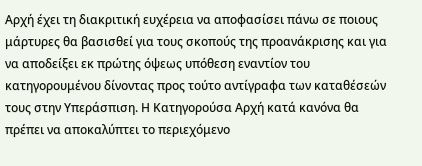Αρχή έχει τη διακριτική ευχέρεια να αποφασίσει πάνω σε ποιους μάρτυρες θα βασισθεί για τους σκοπούς της προανάκρισης και για να αποδείξει εκ πρώτης όψεως υπόθεση εναντίον του κατηγορουμένου δίνοντας προς τούτο αντίγραφα των καταθέσεών τους στην Υπεράσπιση. Η Κατηγορούσα Αρχή κατά κανόνα θα πρέπει να αποκαλύπτει το περιεχόμενο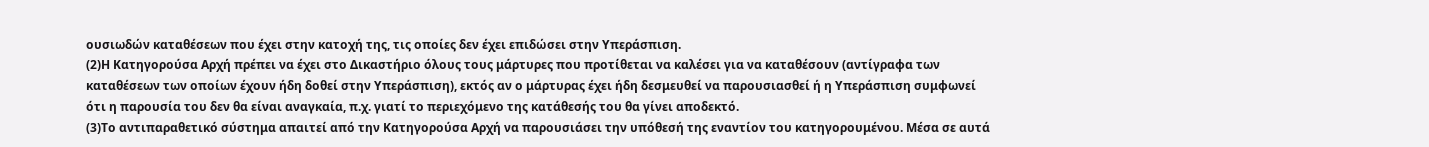ουσιωδών καταθέσεων που έχει στην κατοχή της, τις οποίες δεν έχει επιδώσει στην Υπεράσπιση.
(2)Η Κατηγορούσα Αρχή πρέπει να έχει στο Δικαστήριο όλους τους μάρτυρες που προτίθεται να καλέσει για να καταθέσουν (αντίγραφα των καταθέσεων των οποίων έχουν ήδη δοθεί στην Υπεράσπιση), εκτός αν ο μάρτυρας έχει ήδη δεσμευθεί να παρουσιασθεί ή η Υπεράσπιση συμφωνεί ότι η παρουσία του δεν θα είναι αναγκαία, π.χ. γιατί το περιεχόμενο της κατάθεσής του θα γίνει αποδεκτό.
(3)Το αντιπαραθετικό σύστημα απαιτεί από την Κατηγορούσα Αρχή να παρουσιάσει την υπόθεσή της εναντίον του κατηγορουμένου. Μέσα σε αυτά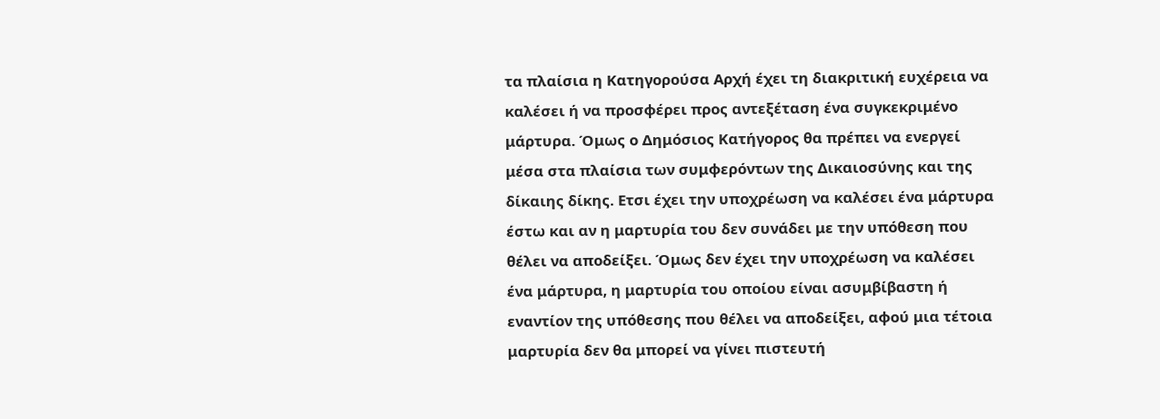τα πλαίσια η Κατηγορούσα Αρχή έχει τη διακριτική ευχέρεια να καλέσει ή να προσφέρει προς αντεξέταση ένα συγκεκριμένο μάρτυρα. Όμως ο Δημόσιος Κατήγορος θα πρέπει να ενεργεί μέσα στα πλαίσια των συμφερόντων της Δικαιοσύνης και της δίκαιης δίκης. Ετσι έχει την υποχρέωση να καλέσει ένα μάρτυρα έστω και αν η μαρτυρία του δεν συνάδει με την υπόθεση που θέλει να αποδείξει. Όμως δεν έχει την υποχρέωση να καλέσει ένα μάρτυρα, η μαρτυρία του οποίου είναι ασυμβίβαστη ή εναντίον της υπόθεσης που θέλει να αποδείξει, αφού μια τέτοια μαρτυρία δεν θα μπορεί να γίνει πιστευτή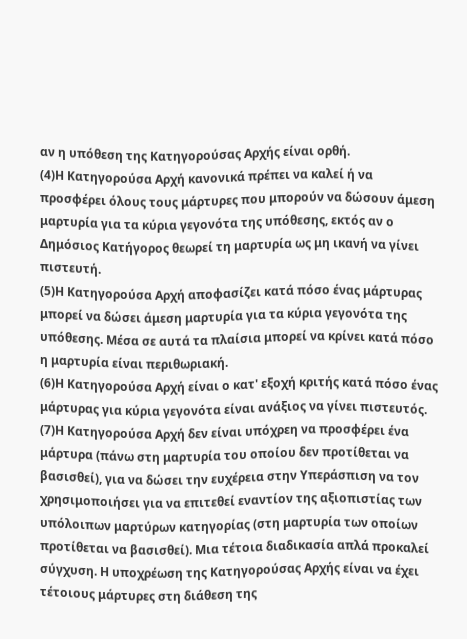αν η υπόθεση της Κατηγορούσας Αρχής είναι ορθή.
(4)Η Κατηγορούσα Αρχή κανονικά πρέπει να καλεί ή να προσφέρει όλους τους μάρτυρες που μπορούν να δώσουν άμεση μαρτυρία για τα κύρια γεγονότα της υπόθεσης, εκτός αν ο Δημόσιος Κατήγορος θεωρεί τη μαρτυρία ως μη ικανή να γίνει πιστευτή.
(5)Η Κατηγορούσα Αρχή αποφασίζει κατά πόσο ένας μάρτυρας μπορεί να δώσει άμεση μαρτυρία για τα κύρια γεγονότα της υπόθεσης. Μέσα σε αυτά τα πλαίσια μπορεί να κρίνει κατά πόσο η μαρτυρία είναι περιθωριακή.
(6)Η Κατηγορούσα Αρχή είναι ο κατ' εξοχή κριτής κατά πόσο ένας μάρτυρας για κύρια γεγονότα είναι ανάξιος να γίνει πιστευτός.
(7)Η Κατηγορούσα Αρχή δεν είναι υπόχρεη να προσφέρει ένα μάρτυρα (πάνω στη μαρτυρία του οποίου δεν προτίθεται να βασισθεί), για να δώσει την ευχέρεια στην Υπεράσπιση να τον χρησιμοποιήσει για να επιτεθεί εναντίον της αξιοπιστίας των υπόλοιπων μαρτύρων κατηγορίας (στη μαρτυρία των οποίων προτίθεται να βασισθεί). Μια τέτοια διαδικασία απλά προκαλεί σύγχυση. Η υποχρέωση της Κατηγορούσας Αρχής είναι να έχει τέτοιους μάρτυρες στη διάθεση της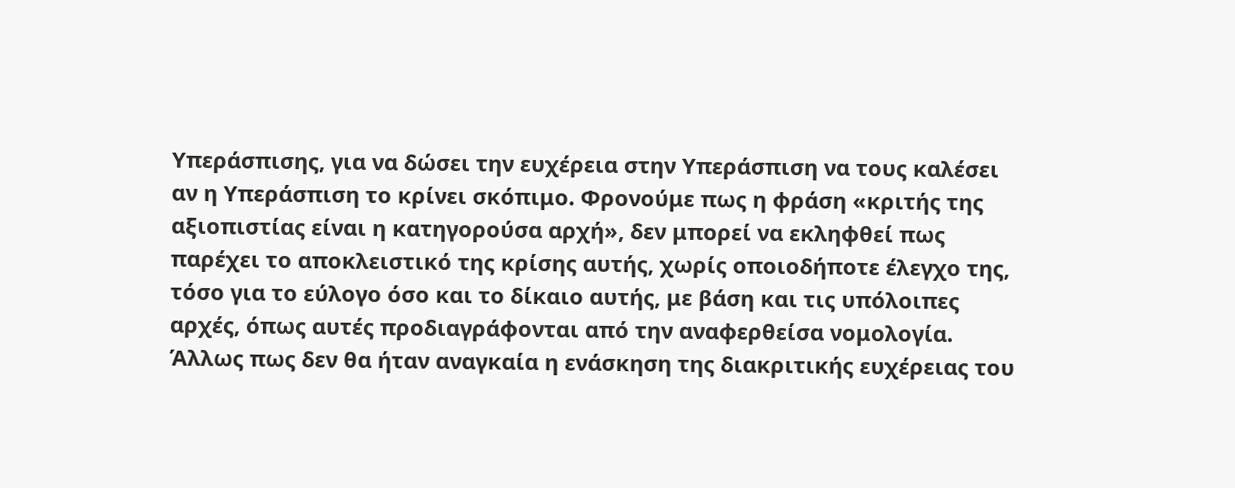Υπεράσπισης, για να δώσει την ευχέρεια στην Υπεράσπιση να τους καλέσει αν η Υπεράσπιση το κρίνει σκόπιμο. Φρονούμε πως η φράση «κριτής της αξιοπιστίας είναι η κατηγορούσα αρχή», δεν μπορεί να εκληφθεί πως παρέχει το αποκλειστικό της κρίσης αυτής, χωρίς οποιοδήποτε έλεγχο της, τόσο για το εύλογο όσο και το δίκαιο αυτής, με βάση και τις υπόλοιπες αρχές, όπως αυτές προδιαγράφονται από την αναφερθείσα νομολογία. Άλλως πως δεν θα ήταν αναγκαία η ενάσκηση της διακριτικής ευχέρειας του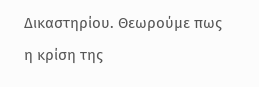Δικαστηρίου. Θεωρούμε πως η κρίση της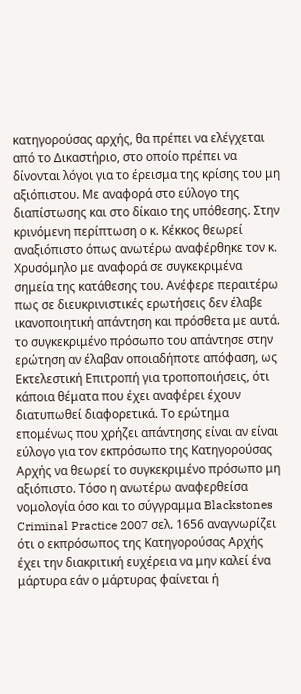κατηγορούσας αρχής, θα πρέπει να ελέγχεται από το Δικαστήριο, στο οποίο πρέπει να δίνονται λόγοι για το έρεισμα της κρίσης του μη αξιόπιστου. Με αναφορά στο εύλογο της διαπίστωσης και στο δίκαιο της υπόθεσης. Στην κρινόμενη περίπτωση ο κ. Κέκκος θεωρεί αναξιόπιστο όπως ανωτέρω αναφέρθηκε τον κ. Χρυσόμηλο με αναφορά σε συγκεκριμένα σημεία της κατάθεσης του. Ανέφερε περαιτέρω πως σε διευκρινιστικές ερωτήσεις δεν έλαβε ικανοποιητική απάντηση και πρόσθετα με αυτά. το συγκεκριμένο πρόσωπο του απάντησε στην ερώτηση αν έλαβαν οποιαδήποτε απόφαση, ως Εκτελεστική Επιτροπή για τροποποιήσεις, ότι κάποια θέματα που έχει αναφέρει έχουν διατυπωθεί διαφορετικά. Το ερώτημα επομένως που χρήζει απάντησης είναι αν είναι εύλογο για τον εκπρόσωπο της Κατηγορούσας Αρχής να θεωρεί το συγκεκριμένο πρόσωπο μη αξιόπιστο. Τόσο η ανωτέρω αναφερθείσα νομολογία όσο και το σύγγραμμα Blackstones Criminal Practice 2007 σελ. 1656 αναγνωρίζει ότι ο εκπρόσωπος της Κατηγορούσας Αρχής έχει την διακριτική ευχέρεια να μην καλεί ένα μάρτυρα εάν ο μάρτυρας φαίνεται ή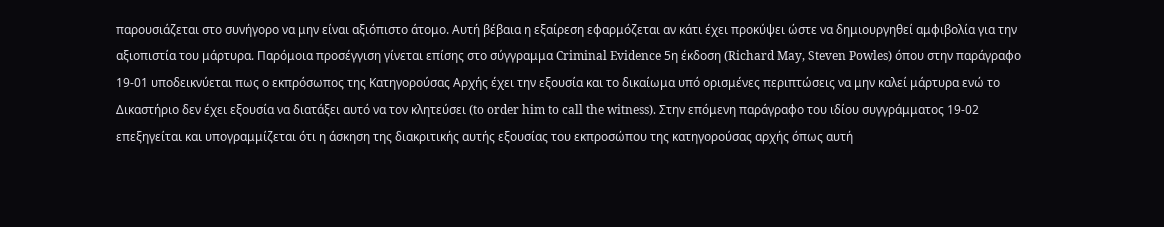παρουσιάζεται στο συνήγορο να μην είναι αξιόπιστο άτομο. Αυτή βέβαια η εξαίρεση εφαρμόζεται αν κάτι έχει προκύψει ώστε να δημιουργηθεί αμφιβολία για την αξιοπιστία του μάρτυρα. Παρόμοια προσέγγιση γίνεται επίσης στο σύγγραμμα Criminal Evidence 5η έκδοση (Richard May, Steven Powles) όπου στην παράγραφο 19-01 υποδεικνύεται πως ο εκπρόσωπος της Κατηγορούσας Αρχής έχει την εξουσία και το δικαίωμα υπό ορισμένες περιπτώσεις να μην καλεί μάρτυρα ενώ το Δικαστήριο δεν έχει εξουσία να διατάξει αυτό να τον κλητεύσει (to order him to call the witness). Στην επόμενη παράγραφο του ιδίου συγγράμματος 19-02 επεξηγείται και υπογραμμίζεται ότι η άσκηση της διακριτικής αυτής εξουσίας του εκπροσώπου της κατηγορούσας αρχής όπως αυτή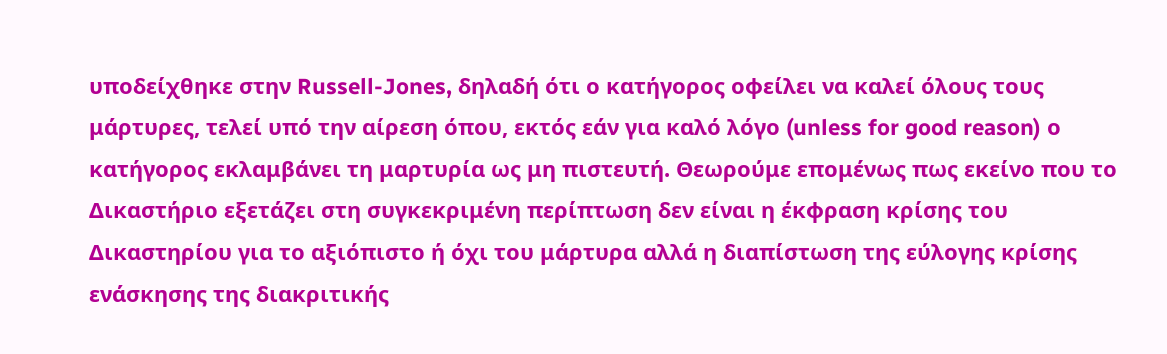υποδείχθηκε στην Russell-Jones, δηλαδή ότι ο κατήγορος οφείλει να καλεί όλους τους μάρτυρες, τελεί υπό την αίρεση όπου, εκτός εάν για καλό λόγο (unless for good reason) ο κατήγορος εκλαμβάνει τη μαρτυρία ως μη πιστευτή. Θεωρούμε επομένως πως εκείνο που το Δικαστήριο εξετάζει στη συγκεκριμένη περίπτωση δεν είναι η έκφραση κρίσης του Δικαστηρίου για το αξιόπιστο ή όχι του μάρτυρα αλλά η διαπίστωση της εύλογης κρίσης ενάσκησης της διακριτικής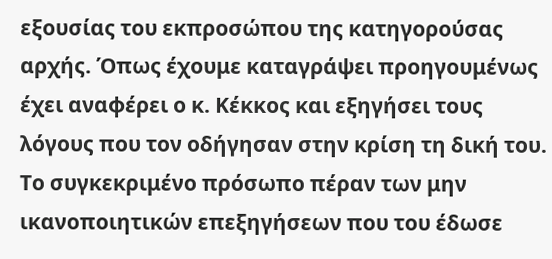εξουσίας του εκπροσώπου της κατηγορούσας αρχής. Όπως έχουμε καταγράψει προηγουμένως έχει αναφέρει ο κ. Κέκκος και εξηγήσει τους λόγους που τον οδήγησαν στην κρίση τη δική του. Το συγκεκριμένο πρόσωπο πέραν των μην ικανοποιητικών επεξηγήσεων που του έδωσε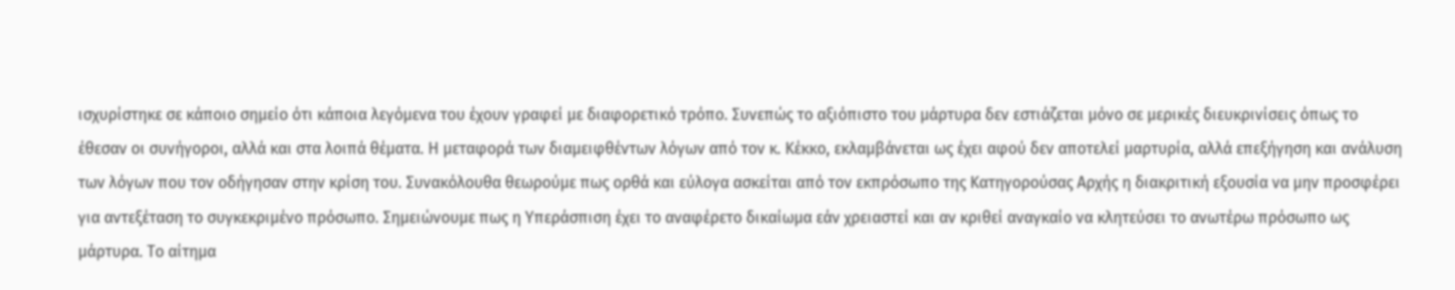ισχυρίστηκε σε κάποιο σημείο ότι κάποια λεγόμενα του έχουν γραφεί με διαφορετικό τρόπο. Συνεπώς το αξιόπιστο του μάρτυρα δεν εστιάζεται μόνο σε μερικές διευκρινίσεις όπως το έθεσαν οι συνήγοροι, αλλά και στα λοιπά θέματα. Η μεταφορά των διαμειφθέντων λόγων από τον κ. Κέκκο, εκλαμβάνεται ως έχει αφού δεν αποτελεί μαρτυρία, αλλά επεξήγηση και ανάλυση των λόγων που τον οδήγησαν στην κρίση του. Συνακόλουθα θεωρούμε πως ορθά και εύλογα ασκείται από τον εκπρόσωπο της Κατηγορούσας Αρχής η διακριτική εξουσία να μην προσφέρει για αντεξέταση το συγκεκριμένο πρόσωπο. Σημειώνουμε πως η Υπεράσπιση έχει το αναφέρετο δικαίωμα εάν χρειαστεί και αν κριθεί αναγκαίο να κλητεύσει το ανωτέρω πρόσωπο ως μάρτυρα. Το αίτημα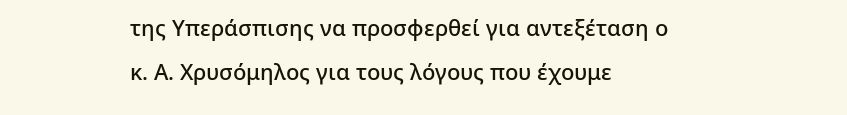της Υπεράσπισης να προσφερθεί για αντεξέταση ο κ. Α. Χρυσόμηλος για τους λόγους που έχουμε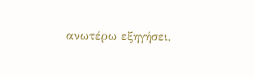ανωτέρω εξηγήσει,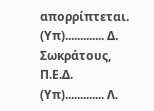απορρίπτεται. (Υπ)............. Δ. Σωκράτους, Π.Ε.Δ. (Υπ)............. Λ.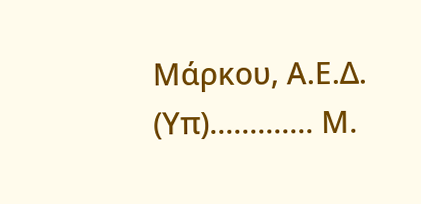Μάρκου, Α.Ε.Δ. (Υπ)............. Μ.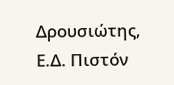Δρουσιώτης, Ε.Δ. Πιστόν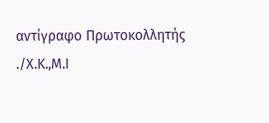αντίγραφο Πρωτοκολλητής ./Χ.Κ.,Μ.Ι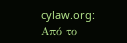cylaw.org: Από το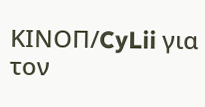ΚΙΝOΠ/CyLii για τον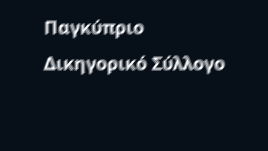Παγκύπριο Δικηγορικό Σύλλογο